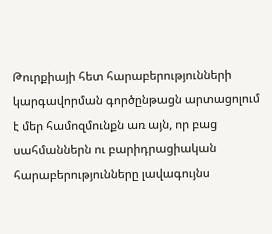Թուրքիայի հետ հարաբերությունների կարգավորման գործընթացն արտացոլում է մեր համոզմունքն առ այն, որ բաց սահմաններն ու բարիդրացիական հարաբերությունները լավագույնս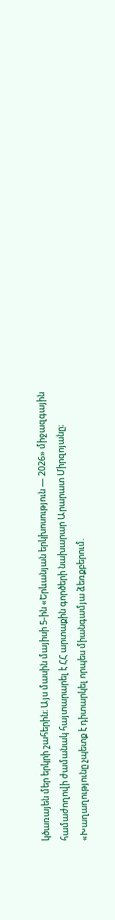կծառայեն մեր երկրի շահերին։ Այս մասին մայիսի 5-ին «Երևանյան երկխոսություն — 2026» միջազգային համաժողովի ժամանակ հայտարարել է ՀՀ արտաքին գործերի նախարար Արարատ Միրզոյանը։
«Խաղաղությունը չպետք է դիտարկել որպես միանգամյա ձեռքբերում.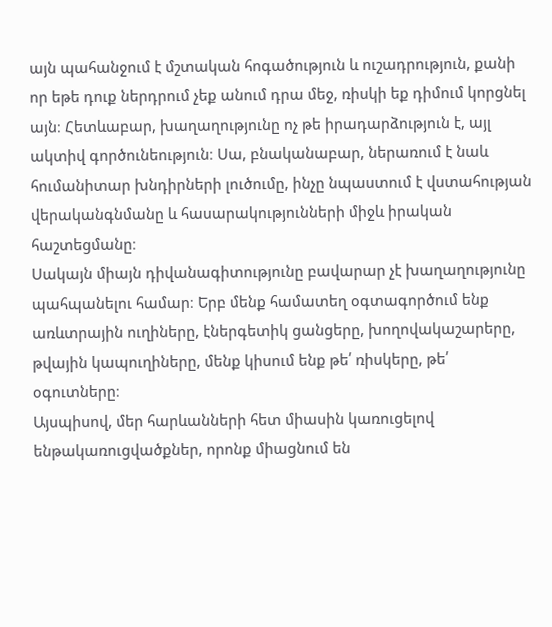այն պահանջում է մշտական հոգածություն և ուշադրություն, քանի որ եթե դուք ներդրում չեք անում դրա մեջ, ռիսկի եք դիմում կորցնել այն։ Հետևաբար, խաղաղությունը ոչ թե իրադարձություն է, այլ ակտիվ գործունեություն։ Սա, բնականաբար, ներառում է նաև հումանիտար խնդիրների լուծումը, ինչը նպաստում է վստահության վերականգնմանը և հասարակությունների միջև իրական հաշտեցմանը։
Սակայն միայն դիվանագիտությունը բավարար չէ խաղաղությունը պահպանելու համար։ Երբ մենք համատեղ օգտագործում ենք առևտրային ուղիները, էներգետիկ ցանցերը, խողովակաշարերը, թվային կապուղիները, մենք կիսում ենք թե՛ ռիսկերը, թե՛ օգուտները։
Այսպիսով, մեր հարևանների հետ միասին կառուցելով ենթակառուցվածքներ, որոնք միացնում են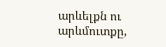արևելքն ու արևմուտքը,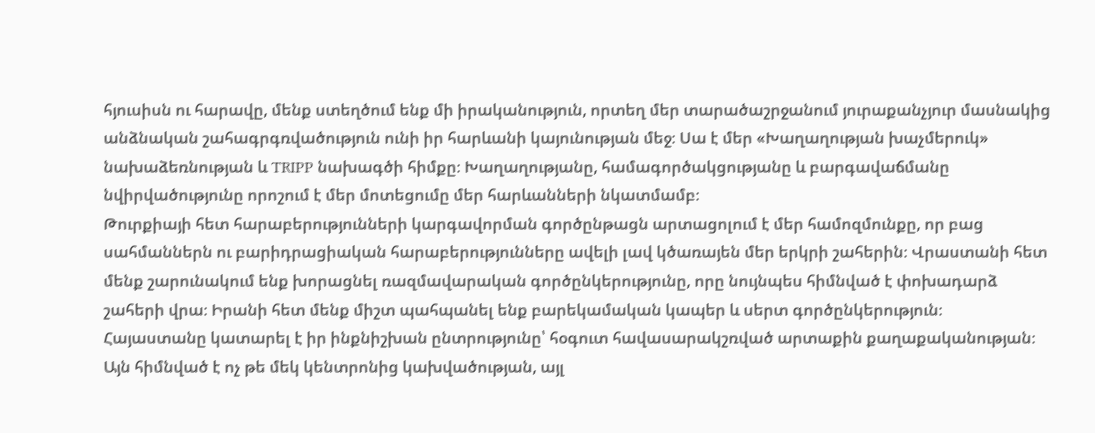հյուսիսն ու հարավը, մենք ստեղծում ենք մի իրականություն, որտեղ մեր տարածաշրջանում յուրաքանչյուր մասնակից անձնական շահագրգռվածություն ունի իր հարևանի կայունության մեջ։ Սա է մեր «Խաղաղության խաչմերուկ» նախաձեռնության և TRIPP նախագծի հիմքը։ Խաղաղությանը, համագործակցությանը և բարգավաճմանը նվիրվածությունը որոշում է մեր մոտեցումը մեր հարևանների նկատմամբ։
Թուրքիայի հետ հարաբերությունների կարգավորման գործընթացն արտացոլում է մեր համոզմունքը, որ բաց սահմաններն ու բարիդրացիական հարաբերությունները ավելի լավ կծառայեն մեր երկրի շահերին։ Վրաստանի հետ մենք շարունակում ենք խորացնել ռազմավարական գործընկերությունը, որը նույնպես հիմնված է փոխադարձ շահերի վրա։ Իրանի հետ մենք միշտ պահպանել ենք բարեկամական կապեր և սերտ գործընկերություն։
Հայաստանը կատարել է իր ինքնիշխան ընտրությունը՝ հօգուտ հավասարակշռված արտաքին քաղաքականության։ Այն հիմնված է ոչ թե մեկ կենտրոնից կախվածության, այլ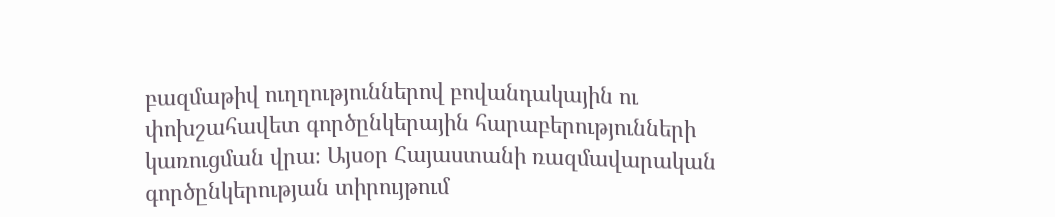բազմաթիվ ուղղություններով բովանդակային ու փոխշահավետ գործընկերային հարաբերությունների կառուցման վրա։ Այսօր Հայաստանի ռազմավարական գործընկերության տիրույթում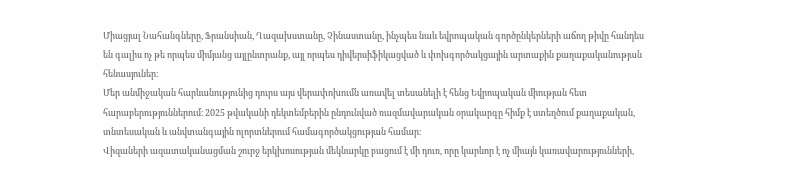Միացյալ Նահանգները, Ֆրանսիան, Ղազախստանը, Չինաստանը, ինչպես նաև եվրոպական գործընկերների աճող թիվը հանդես են գալիս ոչ թե որպես միմյանց այլընտրանք, այլ որպես դիվերսիֆիկացված և փոխգործակցային արտաքին քաղաքականության հենասյուներ։
Մեր անմիջական հարևանությունից դուրս այս վերափոխումն առավել տեսանելի է հենց Եվրոպական միության հետ հարաբերություններում։ 2025 թվականի դեկտեմբերին ընդունված ռազմավարական օրակարգը հիմք է ստեղծում քաղաքական, տնտեսական և անվտանգային ոլորտներում համագործակցության համար։
Վիզաների ազատականացման շուրջ երկխոսության մեկնարկը բացում է մի դուռ, որը կարևոր է ոչ միայն կառավարությունների,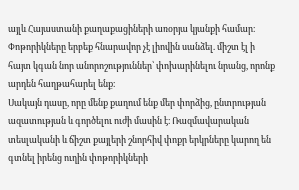այլև Հայաստանի քաղաքացիների առօրյա կյանքի համար։ Փոթորիկները երբեք հնարավոր չէ լիովին սանձել. միշտ էլ ի հայտ կգան նոր անորոշություններ՝ փոխարինելու նրանց, որոնք արդեն հաղթահարել ենք։
Սակայն դասը, որը մենք քաղում ենք մեր փորձից, ընտրության ազատության և գործելու ուժի մասին է։ Ռազմավարական տեսլականի և ճիշտ քայլերի շնորհիվ փոքր երկրները կարող են գտնել իրենց ուղին փոթորիկների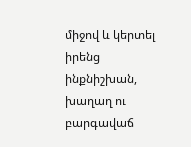միջով և կերտել իրենց ինքնիշխան, խաղաղ ու բարգավաճ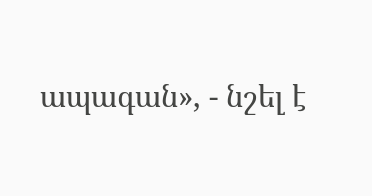ապագան», - նշել է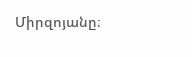Միրզոյանը։